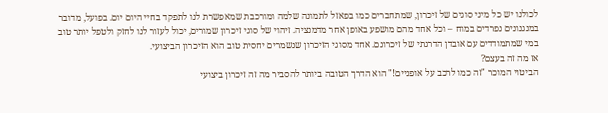לכולנו יש כל מיני סוגים של זיכרון, שמתחברים כמו בפאזל לתמונה שלמה ומורכבת שמאפשרת לנו לתפקד בחיי היום יום. בפועל, מדובר במנגנונים נפרדים במוח – וכל אחד מהם מושפע באופן אחר מדמנציה. זיהוי של סוגי זיכרון שמורים, יכול לעזור לנו לחזק ולטפל יותר טוב במי שמתמודדים עם אובדן הדרגתי של זיכרונם. אחד מסוגי הזיכרון שנשמרים יחסית טוב הוא הזיכרון הביצועי.
אז מה זה בעצם?
הביטוי המוכר "זה כמו לרכב על אופניים!" הוא הדרך הטובה ביותר להסביר מה זה זיכרון ביצועי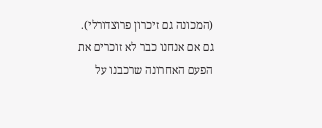(המכונה גם זיכרון פרוצדורלי). גם אם אנחנו כבר לא זוכרים את הפעם האחרונה שרכבנו על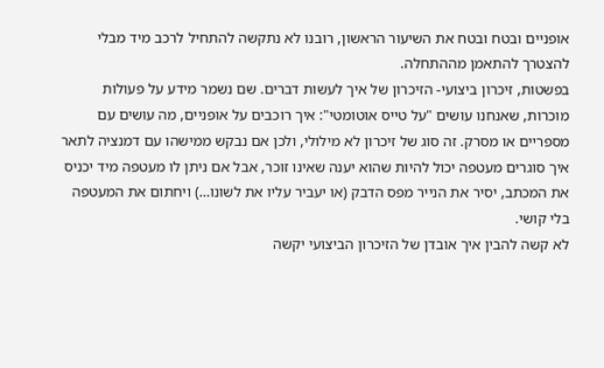אופניים ובטח ובטח את השיעור הראשון, רובנו לא נתקשה להתחיל לרכב מיד מבלי להצטרך להתאמן מההתחלה.
בפשטות, זיכרון ביצועי- הזיכרון של איך לעשות דברים. שם נשמר מידע על פעולות מוכרות, שאנחנו עושים "על טייס אוטומטי": איך רוכבים על אופניים, מה עושים עם מספריים או מסרק. זה סוג של זיכרון לא מילולי, ולכן אם נבקש ממישהו עם דמנציה לתאר איך סוגרים מעטפה יכול להיות שהוא יענה שאינו זוכר, אבל אם ניתן לו מעטפה מיד יכניס את המכתב, יסיר את הנייר מפס הדבק (או יעביר עליו את לשונו…) ויחתום את המעטפה בלי קושי.
לא קשה להבין איך אובדן של הזיכרון הביצועי יקשה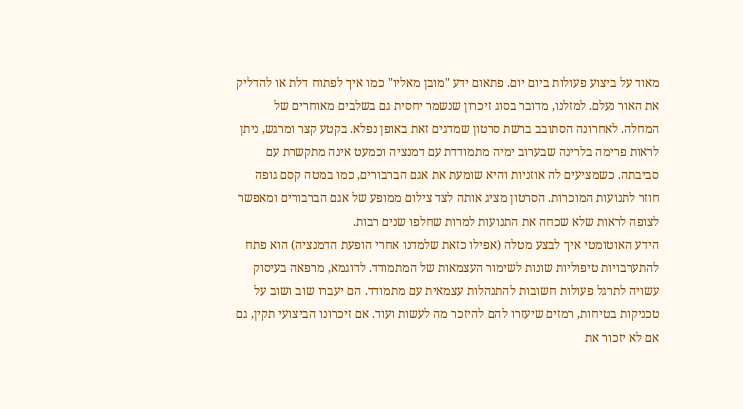מאוד על ביצוע פעולות ביום יום. פתאום ידע "מובן מאליו" כמו איך לפתוח דלת או להדליק את האור נעלם. למזלנו, מדובר בסוג זיכרון שנשמר יחסית גם בשלבים מאוחרים של המחלה. לאחרונה הסתובב ברשת סרטון שמדגים זאת באופן נפלא. בקטע קצר ומרגש, ניתן לראות פרימה בלרינה שבערוב ימיה מתמודדת עם דמנציה וכמעט אינה מתקשרת עם סביבתה. כשמציעים לה אוזניות והיא שומעת את אגם הברבורים, כמו במטה קסם גופה חוזר לתנועות המוכרות. הסרטון מציג אותה לצד צילום ממופע של אגם הברבורים ומאפשר לצופה לראות שלא שכחה את התנועות למרות שחלפו שנים רבות.
הידע האוטומטי איך לבצע מטלה (אפילו כזאת שלמדנו אחרי הופעת הדמנציה) הוא פתח להתערבויות טיפוליות שונות לשימור העצמאות של המתמודד. לדוגמא, מרפאה בעיסוק עשויה לתרגל פעולות חשובות להתנהלות עצמאית עם מתמודד. הם יעברו שוב ושוב על טכניקות בטיחות, רמזים שיעזרו להם להיזכר מה לעשות ועוד. אם זיכרונו הביצועי תקין, גם אם לא יזכור את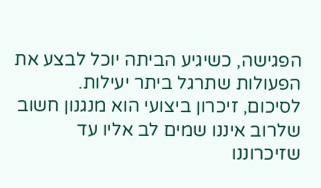הפגישה, כשיגיע הביתה יוכל לבצע את הפעולות שתרגל ביתר יעילות.
לסיכום, זיכרון ביצועי הוא מנגנון חשוב שלרוב איננו שמים לב אליו עד שזיכרוננו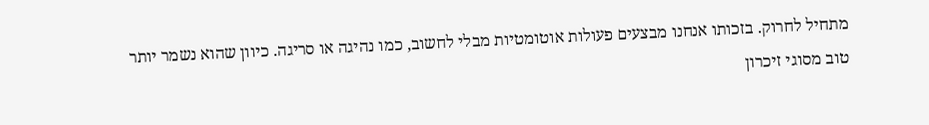מתחיל לחרוק. בזכותו אנחנו מבצעים פעולות אוטומטיות מבלי לחשוב, כמו נהיגה או סריגה. כיוון שהוא נשמר יותר טוב מסוגי זיכרון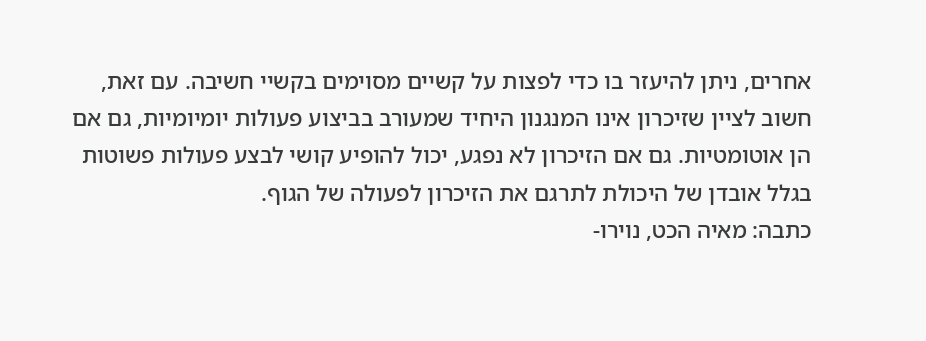אחרים, ניתן להיעזר בו כדי לפצות על קשיים מסוימים בקשיי חשיבה. עם זאת, חשוב לציין שזיכרון אינו המנגנון היחיד שמעורב בביצוע פעולות יומיומיות, גם אם הן אוטומטיות. גם אם הזיכרון לא נפגע, יכול להופיע קושי לבצע פעולות פשוטות בגלל אובדן של היכולת לתרגם את הזיכרון לפעולה של הגוף.
כתבה: מאיה הכט, נוירו-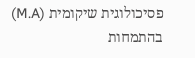פסיכולוגית שיקומית (M.A) בהתמחות